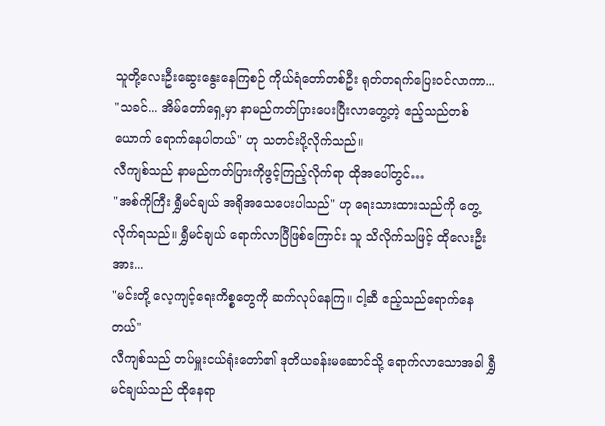သူတို့လေးဦးဆွေးနွေးနေကြစဉ် ကိုယ်ရံတော်တစ်ဦး ရုတ်တရက်ပြေးဝင်လာကာ...
"သခင်... အိမ်တော်ရှေ့မှာ နာမည်ကတ်ပြားပေးပြီးလာတွေ့တဲ့ ဧည့်သည်တစ်ယောက် ရောက်နေပါတယ်" ဟု သတင်းပို့လိုက်သည်။
လီကျစ်သည် နာမည်ကတ်ပြားကိုဖွင့်ကြည့်လိုက်ရာ ထိုအပေါ်တွင်…
"အစ်ကိုကြီး ရွှီမင်ချယ် အရိုအသေပေးပါသည်" ဟု ရေးသားထားသည်ကို တွေ့လိုက်ရသည်။ ရွှီမင်ချယ် ရောက်လာပြီဖြစ်ကြောင်း သူ သိလိုက်သဖြင့် ထိုလေးဦးအား...
"မင်းတို့ လေ့ကျင့်ရေးကိစ္စတွေကို ဆက်လုပ်နေကြ။ ငါ့ဆီ ဧည့်သည်ရောက်နေတယ်"
လီကျစ်သည် တပ်မှူးငယ်ရုံးတော်၏ ဒုတိယခန်းမဆောင်သို့ ရောက်လာသောအခါ ရွှီမင်ချယ်သည် ထိုနေရာ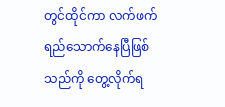တွင်ထိုင်ကာ လက်ဖက်ရည်သောက်နေပြီဖြစ်သည်ကို တွေ့လိုက်ရ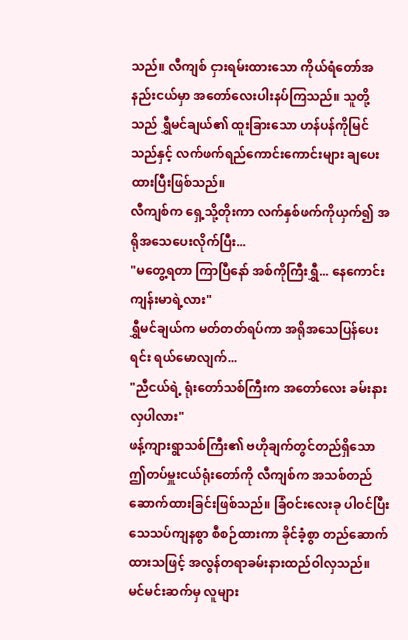သည်။ လီကျစ် ငှားရမ်းထားသော ကိုယ်ရံတော်အနည်းငယ်မှာ အတော်လေးပါးနပ်ကြသည်။ သူတို့သည် ရွှီမင်ချယ်၏ ထူးခြားသော ဟန်ပန်ကိုမြင်သည်နှင့် လက်ဖက်ရည်ကောင်းကောင်းများ ချပေးထားပြီးဖြစ်သည်။
လီကျစ်က ရှေ့သို့တိုးကာ လက်နှစ်ဖက်ကိုယှက်၍ အရိုအသေပေးလိုက်ပြီး...
"မတွေ့ရတာ ကြာပြီနော် အစ်ကိုကြီးရွှီ... နေကောင်းကျန်းမာရဲ့လား"
ရွှီမင်ချယ်က မတ်တတ်ရပ်ကာ အရိုအသေပြန်ပေးရင်း ရယ်မောလျက်...
"ညီငယ်ရဲ့ ရုံးတော်သစ်ကြီးက အတော်လေး ခမ်းနားလှပါလား"
ဖန့်ကျားရွာသစ်ကြီး၏ ဗဟိုချက်တွင်တည်ရှိသော ဤတပ်မှူးငယ်ရုံးတော်ကို လီကျစ်က အသစ်တည်ဆောက်ထားခြင်းဖြစ်သည်။ ခြံဝင်းလေးခု ပါဝင်ပြီး သေသပ်ကျနစွာ စီစဉ်ထားကာ ခိုင်ခံ့စွာ တည်ဆောက်ထားသဖြင့် အလွန်တရာခမ်းနားထည်ဝါလှသည်။ မင်မင်းဆက်မှ လူများ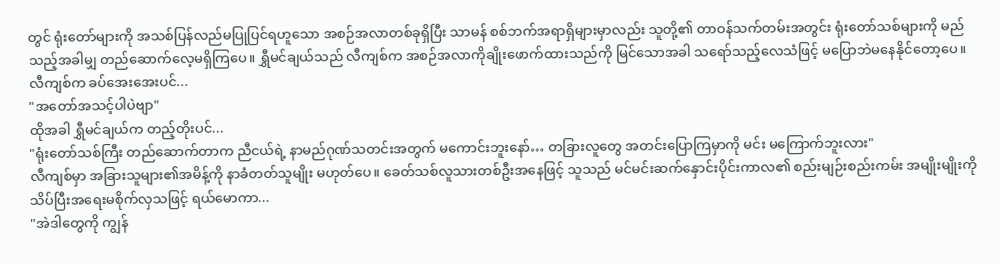တွင် ရုံးတော်များကို အသစ်ပြန်လည်မပြုပြင်ရဟူသော အစဉ်အလာတစ်ခုရှိပြီး သာမန် စစ်ဘက်အရာရှိများမှာလည်း သူတို့၏ တာဝန်သက်တမ်းအတွင်း ရုံးတော်သစ်များကို မည်သည့်အခါမျှ တည်ဆောက်လေ့မရှိကြပေ။ ရွှီမင်ချယ်သည် လီကျစ်က အစဉ်အလာကိုချိုးဖောက်ထားသည်ကို မြင်သောအခါ သရော်သည့်လေသံဖြင့် မပြောဘဲမနေနိုင်တော့ပေ။
လီကျစ်က ခပ်အေးအေးပင်...
"အတော်အသင့်ပါပဲဗျာ"
ထိုအခါ ရွှီမင်ချယ်က တည့်တိုးပင်...
"ရုံးတော်သစ်ကြီး တည်ဆောက်တာက ညီငယ်ရဲ့ နာမည်ဂုဏ်သတင်းအတွက် မကောင်းဘူးနော်… တခြားလူတွေ အတင်းပြောကြမှာကို မင်း မကြောက်ဘူးလား"
လီကျစ်မှာ အခြားသူများ၏အမိန့်ကို နာခံတတ်သူမျိုး မဟုတ်ပေ။ ခေတ်သစ်လူသားတစ်ဦးအနေဖြင့် သူသည် မင်မင်းဆက်နှောင်းပိုင်းကာလ၏ စည်းမျဉ်းစည်းကမ်း အမျိုးမျိုးကို သိပ်ပြီးအရေးမစိုက်လှသဖြင့် ရယ်မောကာ...
"အဲဒါတွေကို ကျွန်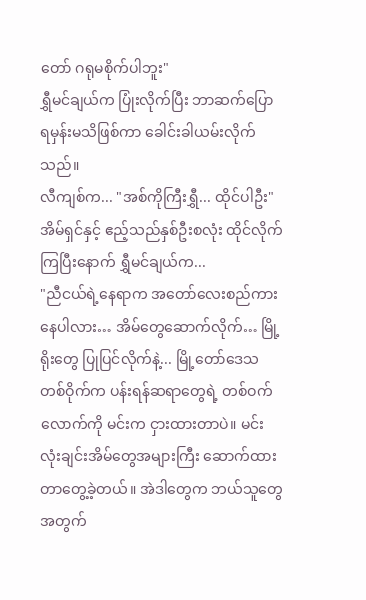တော် ဂရုမစိုက်ပါဘူး"
ရွှီမင်ချယ်က ပြုံးလိုက်ပြီး ဘာဆက်ပြောရမှန်းမသိဖြစ်ကာ ခေါင်းခါယမ်းလိုက်သည်။
လီကျစ်က... "အစ်ကိုကြီးရွှီ... ထိုင်ပါဦး"
အိမ်ရှင်နှင့် ဧည့်သည်နှစ်ဦးစလုံး ထိုင်လိုက်ကြပြီးနောက် ရွှီမင်ချယ်က...
"ညီငယ်ရဲ့နေရာက အတော်လေးစည်ကားနေပါလား… အိမ်တွေဆောက်လိုက်… မြို့ရိုးတွေ ပြုပြင်လိုက်နဲ့... မြို့တော်ဒေသတစ်ဝိုက်က ပန်းရန်ဆရာတွေရဲ့ တစ်ဝက်လောက်ကို မင်းက ငှားထားတာပဲ။ မင်း လုံးချင်းအိမ်တွေအများကြီး ဆောက်ထားတာတွေ့ခဲ့တယ်။ အဲဒါတွေက ဘယ်သူတွေအတွက်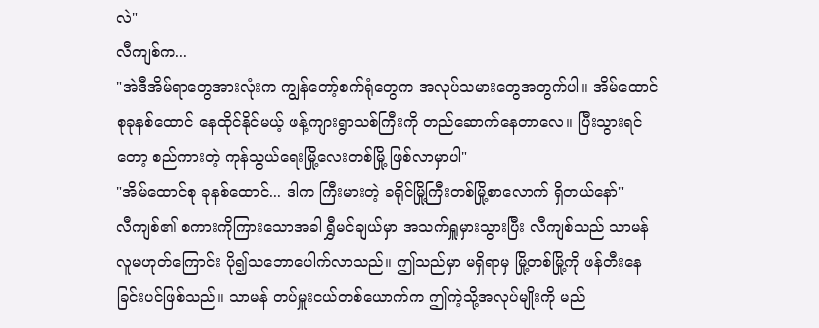လဲ"
လီကျစ်က...
"အဲဒီအိမ်ရာတွေအားလုံးက ကျွန်တော့်စက်ရုံတွေက အလုပ်သမားတွေအတွက်ပါ။ အိမ်ထောင်စုခုနစ်ထောင် နေထိုင်နိုင်မယ့် ဖန့်ကျားရွာသစ်ကြီးကို တည်ဆောက်နေတာလေ။ ပြီးသွားရင်တော့ စည်ကားတဲ့ ကုန်သွယ်ရေးမြို့လေးတစ်မြို့ ဖြစ်လာမှာပါ"
"အိမ်ထောင်စု ခုနစ်ထောင်... ဒါက ကြီးမားတဲ့ ခရိုင်မြို့ကြီးတစ်မြို့စာလောက် ရှိတယ်နော်"
လီကျစ်၏ စကားကိုကြားသောအခါ ရွှီမင်ချယ်မှာ အသက်ရှူမှားသွားပြီး လီကျစ်သည် သာမန်လူမဟုတ်ကြောင်း ပို၍သဘောပေါက်လာသည်။ ဤသည်မှာ မရှိရာမှ မြို့တစ်မြို့ကို ဖန်တီးနေခြင်းပင်ဖြစ်သည်။ သာမန် တပ်မှူးငယ်တစ်ယောက်က ဤကဲ့သို့အလုပ်မျိုးကို မည်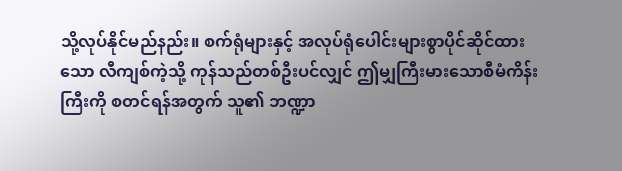သို့လုပ်နိုင်မည်နည်း။ စက်ရုံများနှင့် အလုပ်ရုံပေါင်းများစွာပိုင်ဆိုင်ထားသော လီကျစ်ကဲ့သို့ ကုန်သည်တစ်ဦးပင်လျှင် ဤမျှကြီးမားသောစီမံကိန်းကြီးကို စတင်ရန်အတွက် သူ၏ ဘဏ္ဍာ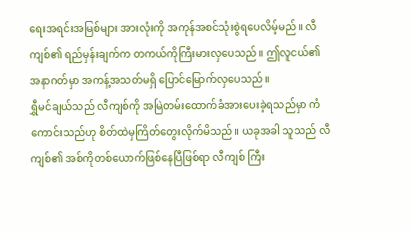ရေးအရင်းအမြစ်များ အားလုံးကို အကုန်အစင်သုံးစွဲရပေလိမ့်မည်။ လီကျစ်၏ ရည်မှန်းချက်က တကယ်ကိုကြီးမားလှပေသည်။ ဤလူငယ်၏အနာဂတ်မှာ အကန့်အသတ်မရှိ ပြောင်မြောက်လှပေသည်။
ရွှီမင်ချယ်သည် လီကျစ်ကို အမြဲတမ်းထောက်ခံအားပေးခဲ့ရသည်မှာ ကံကောင်းသည်ဟု စိတ်ထဲမှကြိတ်တွေးလိုက်မိသည်။ ယခုအခါ သူသည် လီကျစ်၏ အစ်ကိုတစ်ယောက်ဖြစ်နေပြီဖြစ်ရာ လီကျစ် ကြီး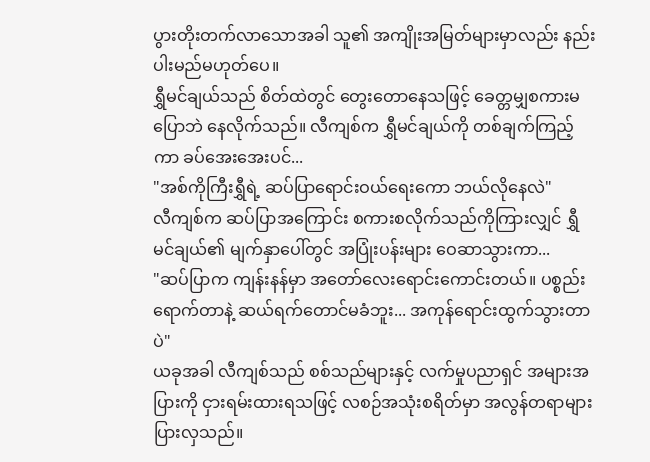ပွားတိုးတက်လာသောအခါ သူ၏ အကျိုးအမြတ်များမှာလည်း နည်းပါးမည်မဟုတ်ပေ။
ရွှီမင်ချယ်သည် စိတ်ထဲတွင် တွေးတောနေသဖြင့် ခေတ္တမျှစကားမပြောဘဲ နေလိုက်သည်။ လီကျစ်က ရွှီမင်ချယ်ကို တစ်ချက်ကြည့်ကာ ခပ်အေးအေးပင်...
"အစ်ကိုကြီးရွှီရဲ့ ဆပ်ပြာရောင်းဝယ်ရေးကော ဘယ်လိုနေလဲ"
လီကျစ်က ဆပ်ပြာအကြောင်း စကားစလိုက်သည်ကိုကြားလျှင် ရွှီမင်ချယ်၏ မျက်နှာပေါ်တွင် အပြုံးပန်းများ ဝေဆာသွားကာ...
"ဆပ်ပြာက ကျန်းနန်မှာ အတော်လေးရောင်းကောင်းတယ်။ ပစ္စည်းရောက်တာနဲ့ ဆယ်ရက်တောင်မခံဘူး... အကုန်ရောင်းထွက်သွားတာပဲ"
ယခုအခါ လီကျစ်သည် စစ်သည်များနှင့် လက်မှုပညာရှင် အများအပြားကို ငှားရမ်းထားရသဖြင့် လစဉ်အသုံးစရိတ်မှာ အလွန်တရာများပြားလှသည်။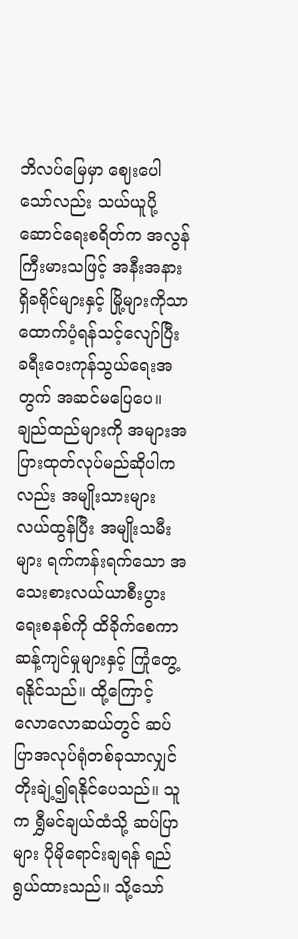ဘိလပ်မြေမှာ ဈေးပေါသော်လည်း သယ်ယူပို့ဆောင်ရေးစရိတ်က အလွန်ကြီးမားသဖြင့် အနီးအနားရှိခရိုင်များနှင့် မြို့များကိုသာ ထောက်ပံ့ရန်သင့်လျော်ပြီး ခရီးဝေးကုန်သွယ်ရေးအတွက် အဆင်မပြေပေ။ ချည်ထည်များကို အများအပြားထုတ်လုပ်မည်ဆိုပါကလည်း အမျိုးသားများလယ်ထွန်ပြီး အမျိုးသမီးများ ရက်ကန်းရက်သော အသေးစားလယ်ယာစီးပွားရေးစနစ်ကို ထိခိုက်စေကာ ဆန့်ကျင်မှုများနှင့် ကြုံတွေ့ရနိုင်သည်။ ထို့ကြောင့် လောလောဆယ်တွင် ဆပ်ပြာအလုပ်ရုံတစ်ခုသာလျှင် တိုးချဲ့၍ရနိုင်ပေသည်။ သူက ရွှီမင်ချယ်ထံသို့ ဆပ်ပြာများ ပိုမိုရောင်းချရန် ရည်ရွယ်ထားသည်။ သို့သော်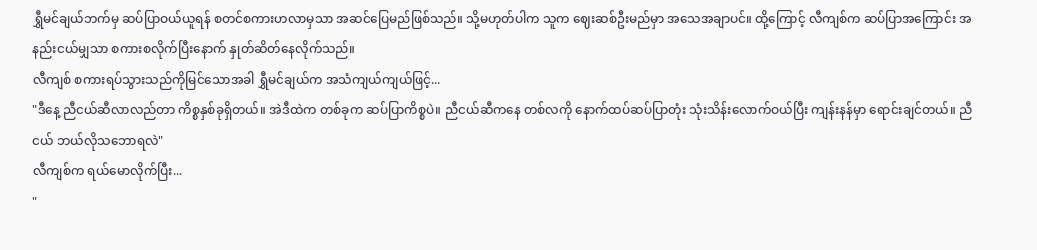ရွှီမင်ချယ်ဘက်မှ ဆပ်ပြာဝယ်ယူရန် စတင်စကားဟလာမှသာ အဆင်ပြေမည်ဖြစ်သည်။ သို့မဟုတ်ပါက သူက ဈေးဆစ်ဦးမည်မှာ အသေအချာပင်။ ထို့ကြောင့် လီကျစ်က ဆပ်ပြာအကြောင်း အနည်းငယ်မျှသာ စကားစလိုက်ပြီးနောက် နှုတ်ဆိတ်နေလိုက်သည်။
လီကျစ် စကားရပ်သွားသည်ကိုမြင်သောအခါ ရွှီမင်ချယ်က အသံကျယ်ကျယ်ဖြင့်...
"ဒီနေ့ ညီငယ်ဆီလာလည်တာ ကိစ္စနှစ်ခုရှိတယ်။ အဲဒီထဲက တစ်ခုက ဆပ်ပြာကိစ္စပဲ။ ညီငယ်ဆီကနေ တစ်လကို နောက်ထပ်ဆပ်ပြာတုံး သုံးသိန်းလောက်ဝယ်ပြီး ကျန်းနန်မှာ ရောင်းချင်တယ်။ ညီငယ် ဘယ်လိုသဘောရလဲ"
လီကျစ်က ရယ်မောလိုက်ပြီး...
"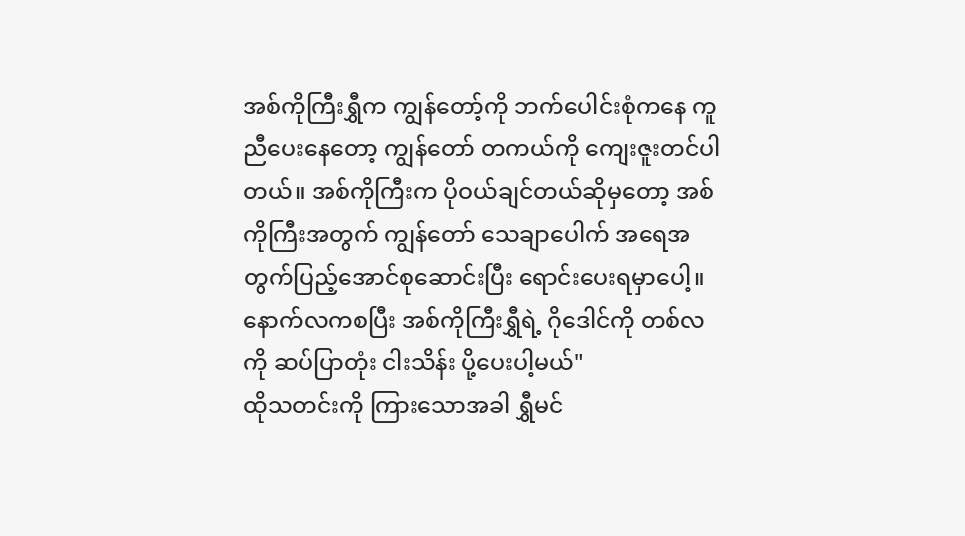အစ်ကိုကြီးရွှီက ကျွန်တော့်ကို ဘက်ပေါင်းစုံကနေ ကူညီပေးနေတော့ ကျွန်တော် တကယ်ကို ကျေးဇူးတင်ပါတယ်။ အစ်ကိုကြီးက ပိုဝယ်ချင်တယ်ဆိုမှတော့ အစ်ကိုကြီးအတွက် ကျွန်တော် သေချာပေါက် အရေအတွက်ပြည့်အောင်စုဆောင်းပြီး ရောင်းပေးရမှာပေါ့။ နောက်လကစပြီး အစ်ကိုကြီးရွှီရဲ့ ဂိုဒေါင်ကို တစ်လကို ဆပ်ပြာတုံး ငါးသိန်း ပို့ပေးပါ့မယ်"
ထိုသတင်းကို ကြားသောအခါ ရွှီမင်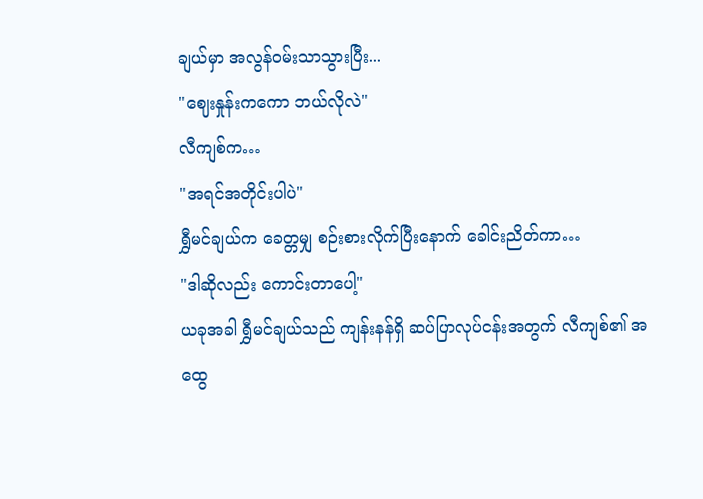ချယ်မှာ အလွန်ဝမ်းသာသွားပြီး...
"ဈေးနှုန်းကကော ဘယ်လိုလဲ"
လီကျစ်က…
"အရင်အတိုင်းပါပဲ"
ရွှီမင်ချယ်က ခေတ္တမျှ စဉ်းစားလိုက်ပြီးနောက် ခေါင်းညိတ်ကာ…
"ဒါဆိုလည်း ကောင်းတာပေါ့"
ယခုအခါ ရွှီမင်ချယ်သည် ကျန်းနန်ရှိ ဆပ်ပြာလုပ်ငန်းအတွက် လီကျစ်၏ အထွေ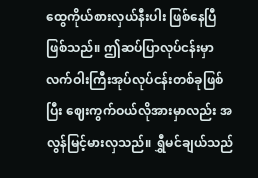ထွေကိုယ်စားလှယ်နီးပါး ဖြစ်နေပြီဖြစ်သည်။ ဤဆပ်ပြာလုပ်ငန်းမှာ လက်ဝါးကြီးအုပ်လုပ်ငန်းတစ်ခုဖြစ်ပြီး ဈေးကွက်ဝယ်လိုအားမှာလည်း အလွန်မြင့်မားလှသည်။ ရွှီမင်ချယ်သည်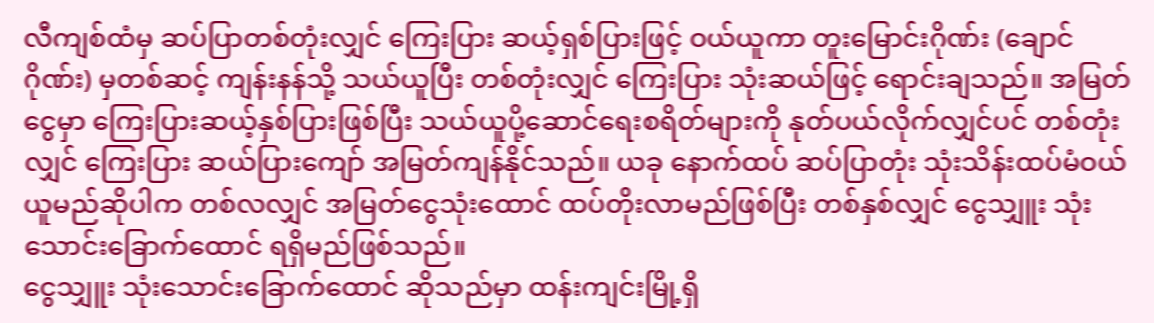လီကျစ်ထံမှ ဆပ်ပြာတစ်တုံးလျှင် ကြေးပြား ဆယ့်ရှစ်ပြားဖြင့် ဝယ်ယူကာ တူးမြောင်းဂိုဏ်း (ချောင်ဂိုဏ်း) မှတစ်ဆင့် ကျန်းနန်သို့ သယ်ယူပြီး တစ်တုံးလျှင် ကြေးပြား သုံးဆယ်ဖြင့် ရောင်းချသည်။ အမြတ်ငွေမှာ ကြေးပြားဆယ့်နှစ်ပြားဖြစ်ပြီး သယ်ယူပို့ဆောင်ရေးစရိတ်များကို နုတ်ပယ်လိုက်လျှင်ပင် တစ်တုံးလျှင် ကြေးပြား ဆယ်ပြားကျော် အမြတ်ကျန်နိုင်သည်။ ယခု နောက်ထပ် ဆပ်ပြာတုံး သုံးသိန်းထပ်မံဝယ်ယူမည်ဆိုပါက တစ်လလျှင် အမြတ်ငွေသုံးထောင် ထပ်တိုးလာမည်ဖြစ်ပြီး တစ်နှစ်လျှင် ငွေသျှူး သုံးသောင်းခြောက်ထောင် ရရှိမည်ဖြစ်သည်။
ငွေသျှူး သုံးသောင်းခြောက်ထောင် ဆိုသည်မှာ ထန်းကျင်းမြို့ရှိ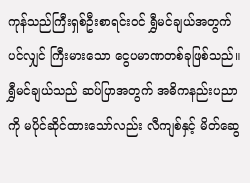ကုန်သည်ကြီးရှစ်ဦးစာရင်းဝင် ရွှီမင်ချယ်အတွက်ပင်လျှင် ကြီးမားသော ငွေပမာဏတစ်ခုဖြစ်သည်။ ရွှီမင်ချယ်သည် ဆပ်ပြာအတွက် အဓိကနည်းပညာကို မပိုင်ဆိုင်ထားသော်လည်း လီကျစ်နှင့် မိတ်ဆွေ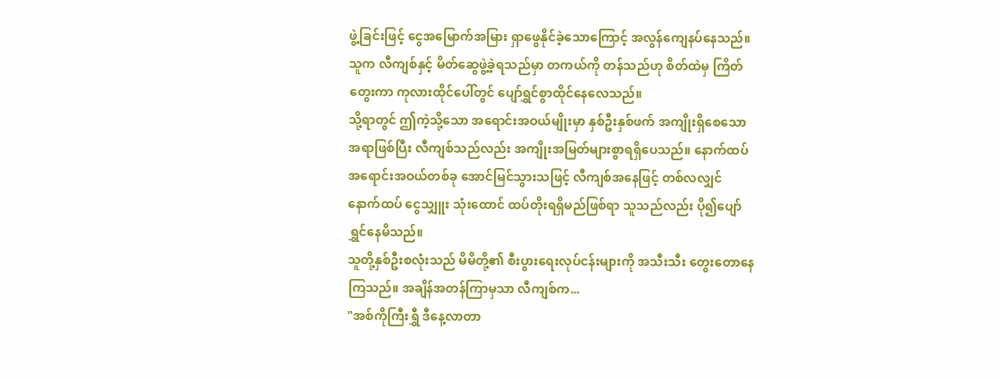ဖွဲ့ခြင်းဖြင့် ငွေအမြောက်အမြား ရှာဖွေနိုင်ခဲ့သောကြောင့် အလွန်ကျေနပ်နေသည်။ သူက လီကျစ်နှင့် မိတ်ဆွေဖွဲ့ခဲ့ရသည်မှာ တကယ်ကို တန်သည်ဟု စိတ်ထဲမှ ကြိတ်တွေးကာ ကုလားထိုင်ပေါ်တွင် ပျော်ရွှင်စွာထိုင်နေလေသည်။
သို့ရာတွင် ဤကဲ့သို့သော အရောင်းအဝယ်မျိုးမှာ နှစ်ဦးနှစ်ဖက် အကျိုးရှိစေသော အရာဖြစ်ပြီး လီကျစ်သည်လည်း အကျိုးအမြတ်များစွာရရှိပေသည်။ နောက်ထပ် အရောင်းအဝယ်တစ်ခု အောင်မြင်သွားသဖြင့် လီကျစ်အနေဖြင့် တစ်လလျှင် နောက်ထပ် ငွေသျှူး သုံးထောင် ထပ်တိုးရရှိမည်ဖြစ်ရာ သူသည်လည်း ပို၍ပျော်ရွှင်နေမိသည်။
သူတို့နှစ်ဦးစလုံးသည် မိမိတို့၏ စီးပွားရေးလုပ်ငန်းများကို အသီးသီး တွေးတောနေကြသည်။ အချိန်အတန်ကြာမှသာ လီကျစ်က...
"အစ်ကိုကြီးရွှီ ဒီနေ့လာတာ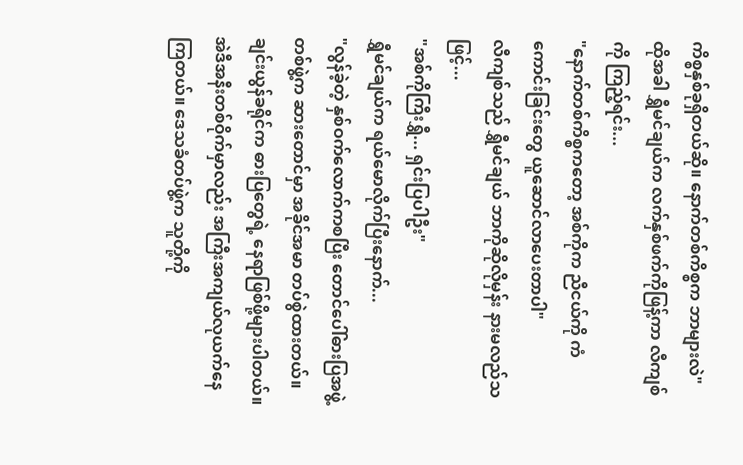ကိစ္စနှစ်ခုရှိတယ်ဆို။ နောက်တစ်ကိစ္စက ဘာများလဲ"
ထိုအခါ ရွှီမင်ချယ်က လက်နှစ်ဖက်ကိုဖြန့်ကာ လီကျစ်ကို ကြည့်ရင်း...
"နောက်တစ်ကိစ္စကတော့ အစ်ကိုက ညီငယ်ကို ကံကောင်းခြင်းတွေ ယူဆောင်လာပေးတာပါ"
လီကျစ်သည် ရွှီမင်ချယ် ဘာကိုဆိုလိုမှန်း နားမလည်သဖြင့်...
"အစ်ကိုကြီးရွှီ... ရှင်းပြပါဦး"
ရွှီမင်ချယ်က ရယ်မောလိုက်ပြီးနောက်...
"လွန်ခဲ့တဲ့ နှစ်ဝက်လောက်ကစပြီး တောင်ပေါ်ဓားပြအဖွဲ့တစ်ဖွဲ့က ဆားတောင်မှာ အခိုင်အမာ တပ်စွဲထားတယ်။ ချင်းယွန်ခရိုင်က ဓားပြတွေရဲ့ နေရာဖြစ်ဖို့များပါတယ်။ အဲဒီအနီးတစ်ဝိုက်မှာလည်း အကြီးအကျယ်လုယက်နေကြတယ်။ ဒေသခံတပ်ဖွဲ့က သူတို့ကို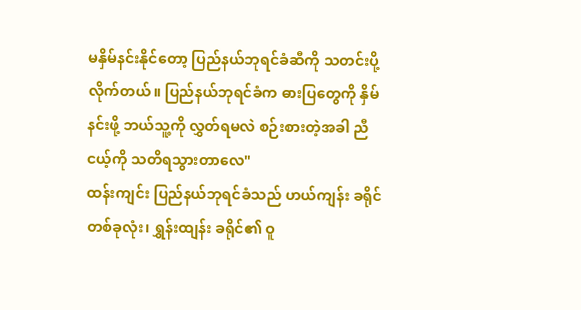မနှိမ်နင်းနိုင်တော့ ပြည်နယ်ဘုရင်ခံဆီကို သတင်းပို့လိုက်တယ်။ ပြည်နယ်ဘုရင်ခံက ဓားပြတွေကို နှိမ်နင်းဖို့ ဘယ်သူ့ကို လွှတ်ရမလဲ စဉ်းစားတဲ့အခါ ညီငယ့်ကို သတိရသွားတာလေ"
ထန်းကျင်း ပြည်နယ်ဘုရင်ခံသည် ဟယ်ကျန်း ခရိုင်တစ်ခုလုံး၊ ရွှန်းထျန်း ခရိုင်၏ ဝူ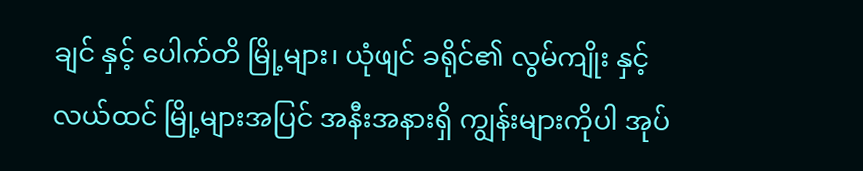ချင် နှင့် ပေါက်တိ မြို့များ၊ ယုံဖျင် ခရိုင်၏ လွမ်ကျိုး နှင့် လယ်ထင် မြို့များအပြင် အနီးအနားရှိ ကျွန်းများကိုပါ အုပ်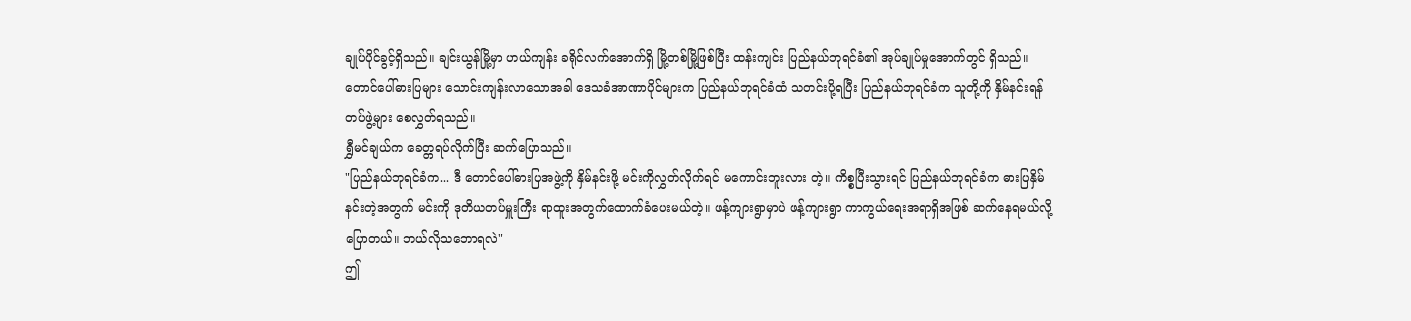ချုပ်ပိုင်ခွင့်ရှိသည်။ ချင်းယွန်မြို့မှာ ဟယ်ကျန်း ခရိုင်လက်အောက်ရှိ မြို့တစ်မြို့ဖြစ်ပြီး ထန်းကျင်း ပြည်နယ်ဘုရင်ခံ၏ အုပ်ချုပ်မှုအောက်တွင် ရှိသည်။ တောင်ပေါ်ဓားပြများ သောင်းကျန်းလာသောအခါ ဒေသခံအာဏာပိုင်များက ပြည်နယ်ဘုရင်ခံထံ သတင်းပို့ရပြီး ပြည်နယ်ဘုရင်ခံက သူတို့ကို နှိမ်နင်းရန် တပ်ဖွဲ့များ စေလွှတ်ရသည်။
ရွှီမင်ချယ်က ခေတ္တရပ်လိုက်ပြီး ဆက်ပြောသည်။
"ပြည်နယ်ဘုရင်ခံက... ဒီ တောင်ပေါ်ဓားပြအဖွဲ့ကို နှိမ်နင်းဖို့ မင်းကိုလွှတ်လိုက်ရင် မကောင်းဘူးလား တဲ့။ ကိစ္စပြီးသွားရင် ပြည်နယ်ဘုရင်ခံက ဓားပြနှိမ်နင်းတဲ့အတွက် မင်းကို ဒုတိယတပ်မှူးကြီး ရာထူးအတွက်ထောက်ခံပေးမယ်တဲ့။ ဖန့်ကျားရွာမှာပဲ ဖန့်ကျားရွာ ကာကွယ်ရေးအရာရှိအဖြစ် ဆက်နေရမယ်လို့ ပြောတယ်။ ဘယ်လိုသဘောရလဲ"
ဤ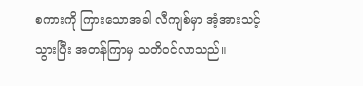စကားကို ကြားသောအခါ လီကျစ်မှာ အံ့အားသင့်သွားပြီး အတန်ကြာမှ သတိဝင်လာသည်။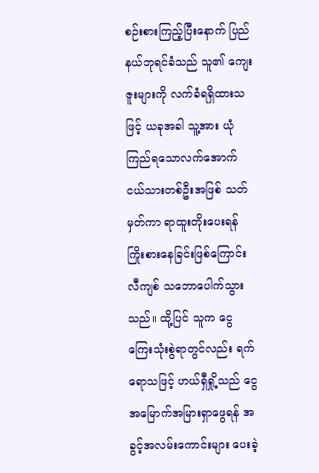စဉ်းစားကြည့်ပြီးနောက် ပြည်နယ်ဘုရင်ခံသည် သူ၏ ကျေးဇူးများကို လက်ခံရရှိထားသဖြင့် ယခုအခါ သူ့အား ယုံကြည်ရသောလက်အောက်ငယ်သားတစ်ဦးအဖြစ် သတ်မှတ်ကာ ရာထူးတိုးပေးရန် ကြိုးစားနေခြင်းဖြစ်ကြောင်း လီကျစ် သဘောပေါက်သွားသည်။ ထို့ပြင် သူက ငွေကြေးသုံးစွဲရာတွင်လည်း ရက်ရောသဖြင့် ဟယ်ရှီရှို့သည် ငွေအမြောက်အမြားရှာဖွေရန် အခွင့်အလမ်းကောင်းများ ပေးခဲ့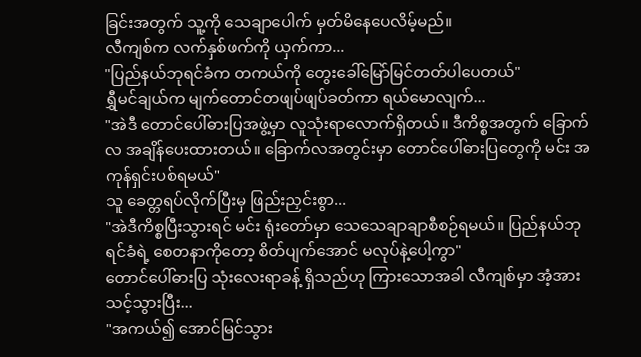ခြင်းအတွက် သူ့ကို သေချာပေါက် မှတ်မိနေပေလိမ့်မည်။
လီကျစ်က လက်နှစ်ဖက်ကို ယှက်ကာ...
"ပြည်နယ်ဘုရင်ခံက တကယ်ကို တွေးခေါ်မြော်မြင်တတ်ပါပေတယ်"
ရွှီမင်ချယ်က မျက်တောင်တဖျပ်ဖျပ်ခတ်ကာ ရယ်မောလျက်...
"အဲဒီ တောင်ပေါ်ဓားပြအဖွဲ့မှာ လူသုံးရာလောက်ရှိတယ်။ ဒီကိစ္စအတွက် ခြောက်လ အချိန်ပေးထားတယ်။ ခြောက်လအတွင်းမှာ တောင်ပေါ်ဓားပြတွေကို မင်း အကုန်ရှင်းပစ်ရမယ်"
သူ ခေတ္တရပ်လိုက်ပြီးမှ ဖြည်းညှင်းစွာ...
"အဲဒီကိစ္စပြီးသွားရင် မင်း ရုံးတော်မှာ သေသေချာချာစီစဉ်ရမယ်။ ပြည်နယ်ဘုရင်ခံရဲ့ စေတနာကိုတော့ စိတ်ပျက်အောင် မလုပ်နဲ့ပေါ့ကွာ"
တောင်ပေါ်ဓားပြ သုံးလေးရာခန့် ရှိသည်ဟု ကြားသောအခါ လီကျစ်မှာ အံ့အားသင့်သွားပြီး...
"အကယ်၍ အောင်မြင်သွား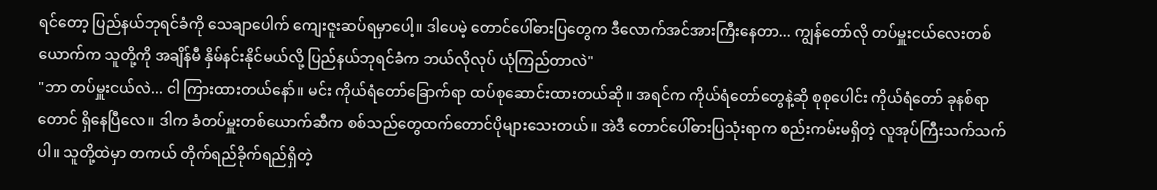ရင်တော့ ပြည်နယ်ဘုရင်ခံကို သေချာပေါက် ကျေးဇူးဆပ်ရမှာပေါ့။ ဒါပေမဲ့ တောင်ပေါ်ဓားပြတွေက ဒီလောက်အင်အားကြီးနေတာ... ကျွန်တော်လို တပ်မှူးငယ်လေးတစ်ယောက်က သူတို့ကို အချိန်မီ နှိမ်နင်းနိုင်မယ်လို့ ပြည်နယ်ဘုရင်ခံက ဘယ်လိုလုပ် ယုံကြည်တာလဲ"
"ဘာ တပ်မှူးငယ်လဲ... ငါ ကြားထားတယ်နော်။ မင်း ကိုယ်ရံတော်ခြောက်ရာ ထပ်စုဆောင်းထားတယ်ဆို။ အရင်က ကိုယ်ရံတော်တွေနဲ့ဆို စုစုပေါင်း ကိုယ်ရံတော် ခုနစ်ရာတောင် ရှိနေပြီလေ။ ဒါက ခံတပ်မှူးတစ်ယောက်ဆီက စစ်သည်တွေထက်တောင်ပိုများသေးတယ်။ အဲဒီ တောင်ပေါ်ဓားပြသုံးရာက စည်းကမ်းမရှိတဲ့ လူအုပ်ကြီးသက်သက်ပါ။ သူတို့ထဲမှာ တကယ် တိုက်ရည်ခိုက်ရည်ရှိတဲ့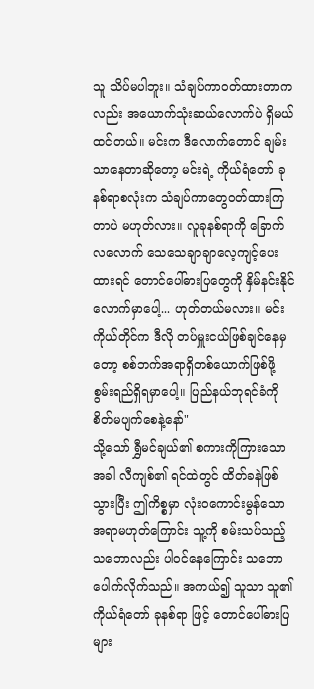သူ သိပ်မပါဘူး။ သံချပ်ကာဝတ်ထားတာကလည်း အယောက်သုံးဆယ်လောက်ပဲ ရှိမယ်ထင်တယ်။ မင်းက ဒီလောက်တောင် ချမ်းသာနေတာဆိုတော့ မင်းရဲ့ ကိုယ်ရံတော် ခုနစ်ရာစလုံးက သံချပ်ကာတွေဝတ်ထားကြတာပဲ မဟုတ်လား။ လူခုနစ်ရာကို ခြောက်လလောက် သေသေချာချာလေ့ကျင့်ပေးထားရင် တောင်ပေါ်ဓားပြတွေကို နှိမ်နင်းနိုင်လောက်မှာပေါ့... ဟုတ်တယ်မလား။ မင်းကိုယ်တိုင်က ဒီလို တပ်မှူးငယ်ဖြစ်ချင်နေမှတော့ စစ်ဘက်အရာရှိတစ်ယောက်ဖြစ်ဖို့ စွမ်းရည်ရှိရမှာပေါ့။ ပြည်နယ်ဘုရင်ခံကို စိတ်မပျက်စေနဲ့နော်"
သို့သော် ရွှီမင်ချယ်၏ စကားကိုကြားသောအခါ လီကျစ်၏ ရင်ထဲတွင် ထိတ်ခနဲဖြစ်သွားပြီး ဤကိစ္စမှာ လုံးဝကောင်းမွန်သောအရာမဟုတ်ကြောင်း သူ့ကို စမ်းသပ်သည့်သဘောလည်း ပါဝင်နေကြောင်း သဘောပေါက်လိုက်သည်။ အကယ်၍ သူသာ သူ၏ ကိုယ်ရံတော် ခုနစ်ရာ ဖြင့် တောင်ပေါ်ဓားပြများ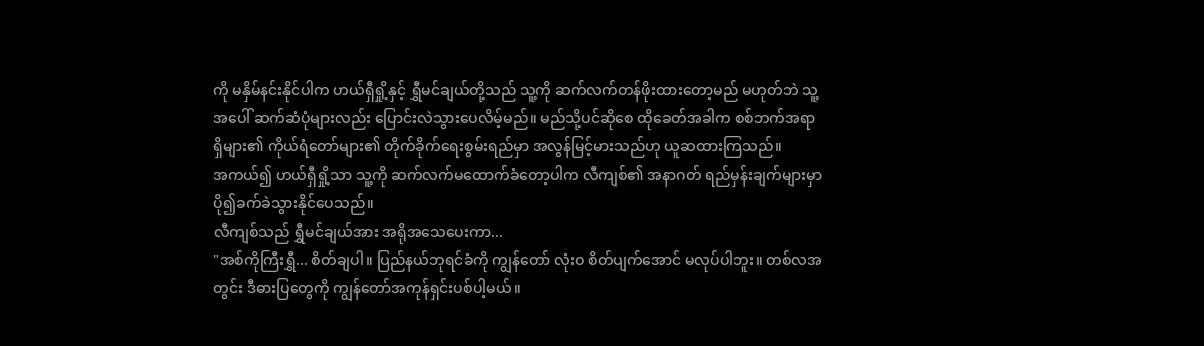ကို မနှိမ်နင်းနိုင်ပါက ဟယ်ရှီရှို့နှင့် ရွှီမင်ချယ်တို့သည် သူ့ကို ဆက်လက်တန်ဖိုးထားတော့မည် မဟုတ်ဘဲ သူ့အပေါ် ဆက်ဆံပုံများလည်း ပြောင်းလဲသွားပေလိမ့်မည်။ မည်သို့ပင်ဆိုစေ ထိုခေတ်အခါက စစ်ဘက်အရာရှိများ၏ ကိုယ်ရံတော်များ၏ တိုက်ခိုက်ရေးစွမ်းရည်မှာ အလွန်မြင့်မားသည်ဟု ယူဆထားကြသည်။
အကယ်၍ ဟယ်ရှီရှို့သာ သူ့ကို ဆက်လက်မထောက်ခံတော့ပါက လီကျစ်၏ အနာဂတ် ရည်မှန်းချက်များမှာ ပို၍ခက်ခဲသွားနိုင်ပေသည်။
လီကျစ်သည် ရွှီမင်ချယ်အား အရိုအသေပေးကာ...
"အစ်ကိုကြီးရွှီ... စိတ်ချပါ။ ပြည်နယ်ဘုရင်ခံကို ကျွန်တော် လုံးဝ စိတ်ပျက်အောင် မလုပ်ပါဘူး။ တစ်လအတွင်း ဒီဓားပြတွေကို ကျွန်တော်အကုန်ရှင်းပစ်ပါ့မယ်။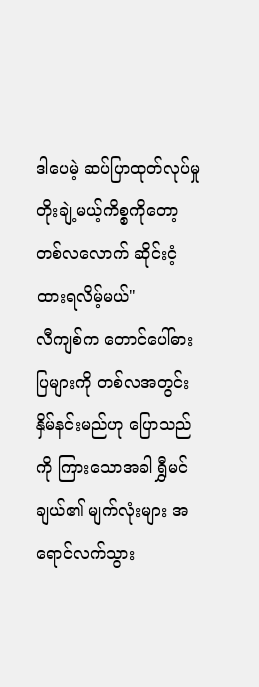ဒါပေမဲ့ ဆပ်ပြာထုတ်လုပ်မှု တိုးချဲ့မယ့်ကိစ္စကိုတော့ တစ်လလောက် ဆိုင်းငံ့ထားရလိမ့်မယ်"
လီကျစ်က တောင်ပေါ်ဓားပြများကို တစ်လအတွင်းနှိမ်နင်းမည်ဟု ပြောသည်ကို ကြားသောအခါ ရွှီမင်ချယ်၏ မျက်လုံးများ အရောင်လက်သွား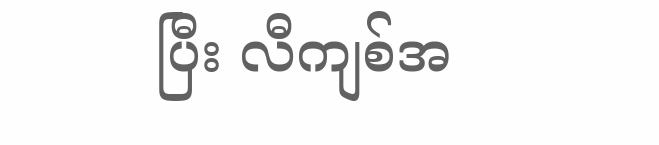ပြီး လီကျစ်အ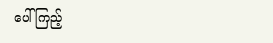ပေါ် ကြည့်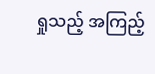ရှုသည့် အကြည့်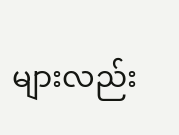များလည်း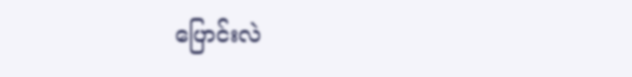ပြောင်းလဲ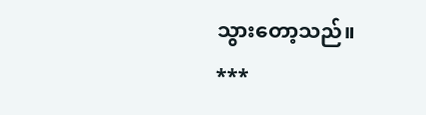သွားတော့သည်။
***